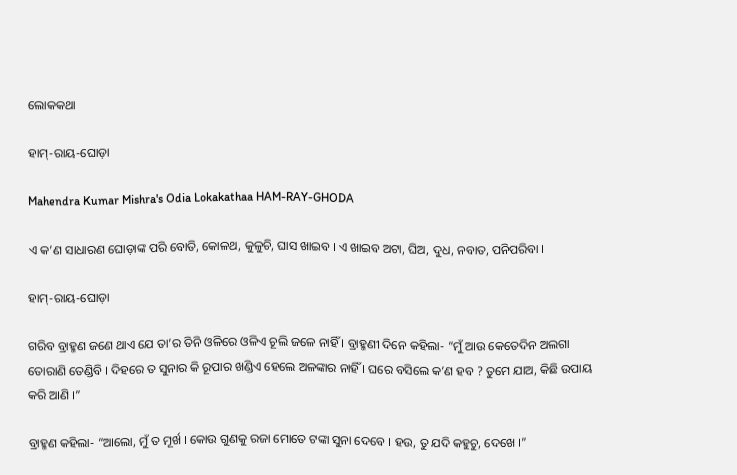ଲୋକକଥା

ହାମ୍-ରାୟ-ଘୋଡ଼ା

Mahendra Kumar Mishra's Odia Lokakathaa HAM-RAY-GHODA

ଏ କ’ଣ ସାଧାରଣ ଘୋଡ଼ାଙ୍କ ପରି ବୋତି, କୋଳଥ, କୁଳୁଚି, ଘାସ ଖାଇବ । ଏ ଖାଇବ ଅଟା, ଘିଅ, ଦୁଧ, ନବାତ, ପନିପରିବା ।

ହାମ୍-ରାୟ-ଘୋଡ଼ା

ଗରିବ ବ୍ରାହ୍ମଣ ଜଣେ ଥାଏ ଯେ ତା’ର ତିନି ଓଳିରେ ଓଳିଏ ଚୂଲି ଜଳେ ନାହିଁ । ବ୍ରାହ୍ମଣୀ ଦିନେ କହିଲା- “ମୁଁ ଆଉ କେତେଦିନ ଅଲଗା ତୋରାଣି ତେଣ୍ଡିବି । ଦିହରେ ତ ସୁନାର କି ରୂପାର ଖଣ୍ଡିଏ ହେଲେ ଅଳଙ୍କାର ନାହିଁ । ଘରେ ବସିଲେ କ’ଣ ହବ ? ତୁମେ ଯାଅ, କିଛି ଉପାୟ କରି ଆଣି ।”

ବ୍ରାହ୍ମଣ କହିଲା- “ଆଲୋ, ମୁଁ ତ ମୂର୍ଖ । କୋଉ ଗୁଣକୁ ରଜା ମୋତେ ଟଙ୍କା ସୁନା ଦେବେ । ହଉ, ତୁ ଯଦି କହୁଚୁ, ଦେଖେ ।”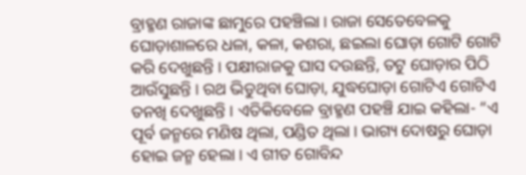ବ୍ରାହ୍ମଣ ରାଜାଙ୍କ ଛାମୁରେ ପହଞ୍ଚିଲା । ରାଜା ସେତେବେଳକୁ ଘୋଡ଼ାଶାଳରେ ଧଳା, କଳା, କଶରା, ଛଇଲା ଘୋଡ଼ା ଗୋଟି ଗୋଟି କରି ଦେଖୁଛନ୍ତି । ପକ୍ଷୀରାଜକୁ ଘାସ ଦଉଛନ୍ତି, ତଟୁ ଘୋଡ଼ାର ପିଠି ଆଉଁସୁଛନ୍ତି । ରଥ ଭିଡୁଥିବା ଘୋଡ଼ା, ଯୁଦ୍ଧଘୋଡ଼ା ଗୋଟିଏ ଗୋଟିଏ ତନଖି ଦେଖୁଛନ୍ତି । ଏତିକିବେଳେ ବ୍ରାହ୍ମଣ ପହଞ୍ଚି ଯାଇ କହିଲା- “ଏ ପୂର୍ବ ଜନ୍ମରେ ମଣିଷ ଥିଲା, ପଣ୍ଡିତ ଥିଲା । ଭାଗ୍ୟ ଦୋଷରୁ ଘୋଡ଼ା ହୋଇ ଜନ୍ମ ହେଲା । ଏ ଗୀତ ଗୋବିନ୍ଦ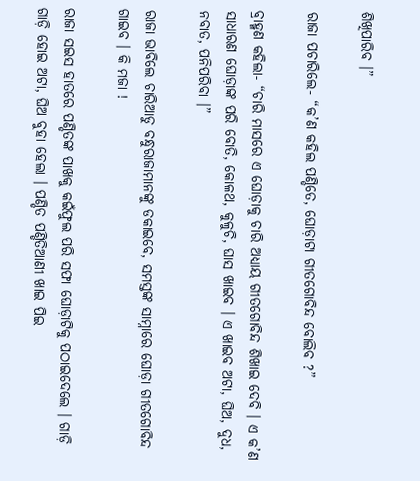ଶିଖିପାରିବ ।”

ରାଜା ପଚାରିଲେ- “କ’ଣ କହିଲ ପଣ୍ଡିତେ, ଘୋଡ଼ାଟା ଗୀତଗୋବିନ୍ଦ ବୋଲିବ ?”

ବ୍ରାହ୍ମଣ କହିଲା- “ଚାରି ମାସରେ ଏ ଘୋଡ଼ାକୁ ଚାରି ଅଧ୍ୟାୟ ଗୀତଗୋବିନ୍ଦ ଶିଖାଇ ଦେବି । ଏ କ’ଣ ସାଧାରଣ ଘୋଡ଼ାଙ୍କ ପରି ବୋତି, କୋଳଥ, କୁଳୁଚି, ଘାସ ଖାଇବ । ଏ ଖାଇବ ଅଟା, ଘିଅ, ଦୁଧ, ନବାତ, ପନିପରିବା ।”

ରାଜା ଭାବିଲେ ଚାରିଆଡୁ ବନ୍ଧୁରାଜାମାନଙ୍କୁ ଡକାଇବେ, ସମସ୍ତଙ୍କ ସାମ୍ନାରେ ଘୋଡ଼ା ଗୀତଗୋବିନ୍ଦ ଗାଇବ । କି ମଜା !

ରାଜା ସଇସ ହାତରେ ପଣ୍ଡିତଙ୍କ ପାଖକୁ କଇଁଫୁଲ ପରି ସଫା ଘୋଡ଼ାଟିକୁ ପଠାଇଦେଲେ । ଗାଡ଼ି ଗାଡ଼ି ହୋଇ ଅଟା, ଘିଅ ବୁହା ହେଲା । ପଣ୍ଡିତ ପଣ୍ଡିତିଆଣୀ ଖାଇ ପିଇ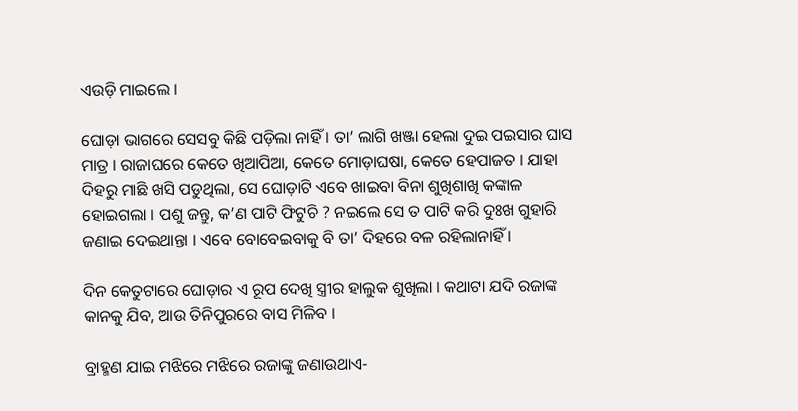ଏଉଡ଼ି ମାଇଲେ ।

ଘୋଡ଼ା ଭାଗରେ ସେସବୁ କିଛି ପଡ଼ିଲା ନାହିଁ । ତା’ ଲାଗି ଖଞ୍ଜା ହେଲା ଦୁଇ ପଇସାର ଘାସ ମାତ୍ର । ରାଜାଘରେ କେତେ ଖିଆପିଆ, କେତେ ମୋଡ଼ାଘଷା, କେତେ ହେପାଜତ । ଯାହା ଦିହରୁ ମାଛି ଖସି ପଡୁଥିଲା, ସେ ଘୋଡ଼ାଟି ଏବେ ଖାଇବା ବିନା ଶୁଖିଶାଖି କଙ୍କାଳ ହୋଇଗଲା । ପଶୁ ଜନ୍ତୁ, କ’ଣ ପାଟି ଫିଟୁଚି ? ନଇଲେ ସେ ତ ପାଟି କରି ଦୁଃଖ ଗୁହାରି ଜଣାଇ ଦେଇଥାନ୍ତା । ଏବେ ବୋବେଇବାକୁ ବି ତା’ ଦିହରେ ବଳ ରହିଲାନାହିଁ ।

ଦିନ କେତୁଟାରେ ଘୋଡ଼ାର ଏ ରୂପ ଦେଖି ସ୍ତ୍ରୀର ହାଲୁକ ଶୁଖିଲା । କଥାଟା ଯଦି ରଜାଙ୍କ କାନକୁ ଯିବ, ଆଉ ତିନିପୁରରେ ବାସ ମିଳିବ ।

ବ୍ରାହ୍ମଣ ଯାଇ ମଝିରେ ମଝିରେ ରଜାଙ୍କୁ ଜଣାଉଥାଏ-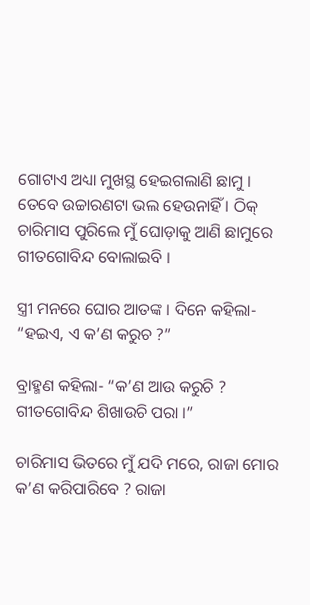ଗୋଟାଏ ଅଧ୍ୟା ମୁଖସ୍ଥ ହେଇଗଲାଣି ଛାମୁ । ତେବେ ଉଚ୍ଚାରଣଟା ଭଲ ହେଉନାହିଁ । ଠିକ୍ ଚାରିମାସ ପୁରିଲେ ମୁଁ ଘୋଡ଼ାକୁ ଆଣି ଛାମୁରେ ଗୀତଗୋବିନ୍ଦ ବୋଲାଇବି ।

ସ୍ତ୍ରୀ ମନରେ ଘୋର ଆତଙ୍କ । ଦିନେ କହିଲା- “ହଇଏ, ଏ କ’ଣ କରୁଚ ?”

ବ୍ରାହ୍ମଣ କହିଲା- “କ’ଣ ଆଉ କରୁଚି ? ଗୀତଗୋବିନ୍ଦ ଶିଖାଉଚି ପରା ।”

ଚାରିମାସ ଭିତରେ ମୁଁ ଯଦି ମରେ, ରାଜା ମୋର କ’ଣ କରିପାରିବେ ? ରାଜା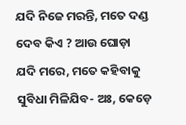ଯଦି ନିଜେ ମରନ୍ତି, ମତେ ଦଣ୍ଡ ଦେବ କିଏ ? ଆଉ ଘୋଡ଼ା ଯଦି ମରେ, ମତେ କହିବାକୁ ସୁବିଧା ମିଳିଯିବ- ଅଃ, କେଡ଼େ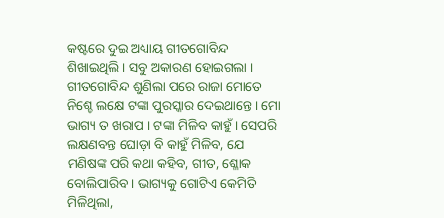କଷ୍ଟରେ ଦୁଇ ଅଧ୍ୟାୟ ଗୀତଗୋବିନ୍ଦ ଶିଖାଇଥିଲି । ସବୁ ଅକାରଣ ହୋଇଗଲା । ଗୀତଗୋବିନ୍ଦ ଶୁଣିଲା ପରେ ରାଜା ମୋତେ ନିଶ୍ଚେ ଲକ୍ଷେ ଟଙ୍କା ପୁରସ୍କାର ଦେଇଥାନ୍ତେ । ମୋ ଭାଗ୍ୟ ତ ଖରାପ । ଟଙ୍କା ମିଳିବ କାହୁଁ । ସେପରି ଲକ୍ଷଣବନ୍ତ ଘୋଡ଼ା ବି କାହୁଁ ମିଳିବ, ଯେ ମଣିଷଙ୍କ ପରି କଥା କହିବ, ଗୀତ, ଶ୍ଳୋକ ବୋଲିପାରିବ । ଭାଗ୍ୟକୁ ଗୋଟିଏ କେମିତି ମିଳିଥିଲା,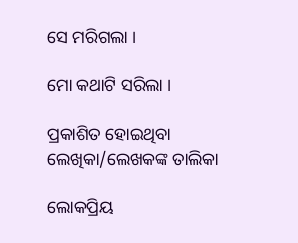ସେ ମରିଗଲା ।

ମୋ କଥାଟି ସରିଲା ।

ପ୍ରକାଶିତ ହୋଇଥିବା ଲେଖିକା/ଲେଖକଙ୍କ ତାଲିକା

ଲୋକପ୍ରିୟ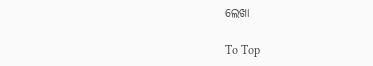ଲେଖା

To Top